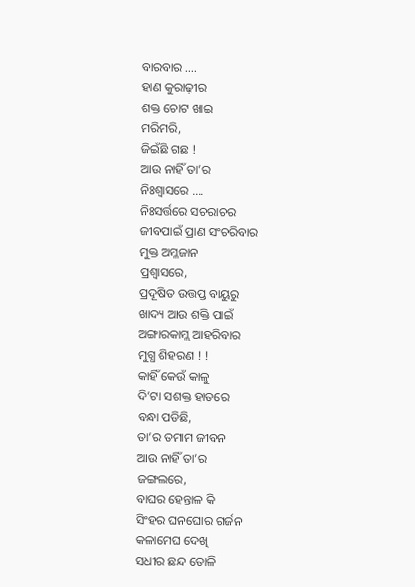ବାରବାର ….
ହାଣ କୁରାଢ଼ୀର
ଶକ୍ତ ଚୋଟ ଖାଇ
ମରିମରି,
ଜିଇଁଛି ଗଛ !
ଆଉ ନାହିଁ ତା’ର
ନିଃଶ୍ଵାସରେ ….
ନିଃସର୍ତ୍ତରେ ସଚରାଚର
ଜୀବପାଇଁ ପ୍ରାଣ ସଂଚରିବାର
ମୁକ୍ତ ଅମ୍ଳଜାନ
ପ୍ରଶ୍ୱାସରେ,
ପ୍ରଦୂଷିତ ଉତ୍ତପ୍ତ ବାୟୁରୁ
ଖାଦ୍ୟ ଆଉ ଶକ୍ତି ପାଇଁ
ଅଙ୍ଗାରକାମ୍ଲ ଆହରିବାର
ମୁଗ୍ଧ ଶିହରଣ ! !
କାହିଁ କେଉଁ କାଳୁ
ଦି’ଟା ସଶକ୍ତ ହାତରେ
ବନ୍ଧା ପଡିଛି,
ତା’ର ତମାମ ଜୀବନ
ଆଉ ନାହିଁ ତା’ର
ଜଙ୍ଗଲରେ,
ବାଘର ହେନ୍ତାଳ କି
ସିଂହର ଘନଘୋର ଗର୍ଜନ
କଳାମେଘ ଦେଖି
ସଧୀର ଛନ୍ଦ ତୋଳି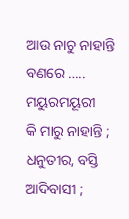ଆଉ ନାଚୁ ନାହାନ୍ତି
ବଣରେ ….. ମୟୁରମୟୂରୀ
କି ମାରୁ ନାହାନ୍ତି ;
ଧନୁତୀର, ବସ୍ତି ଆଦିବାସୀ ;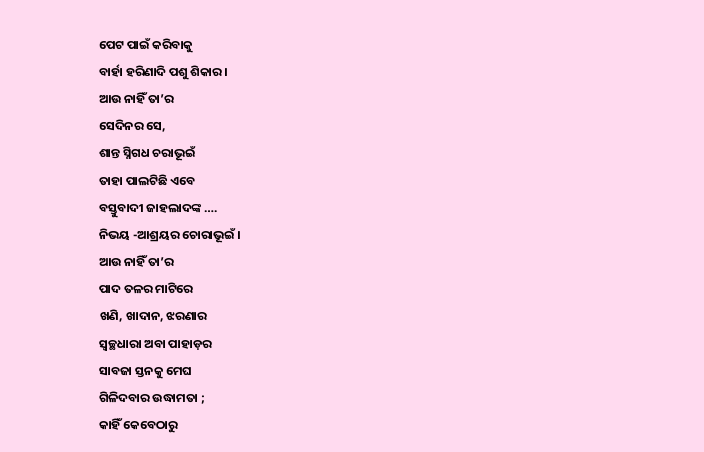ପେଟ ପାଇଁ କରିବାକୁ
ବାର୍ହା ହରିଣାଦି ପଶୁ ଶିକାର ।
ଆଉ ନାହିଁ ତା’ର
ସେଦିନର ସେ,
ଶାନ୍ତ ସ୍ନିଗଧ ଚରାଭୂଇଁ
ତାହା ପାଲଟିଛି ଏବେ
ବସ୍ତୁବାଦୀ ଜାହଲାଦଙ୍କ ….
ନିଭୟ -ଆଶ୍ରୟର ଚୋରାଭୂଇଁ ।
ଆଉ ନାହିଁ ତା’ର
ପାଦ ତଳର ମାଟିରେ
ଖଣି, ଖାଦାନ, ଝରଣାର
ସ୍ୱଚ୍ଛଧାରା ଅବା ପାହାଡ଼ର
ସାବଜା ସ୍ତନକୁ ମେଘ
ଗିଳିଦବାର ଉଦ୍ଧାମତା ;
କାହିଁ କେବେଠାରୁ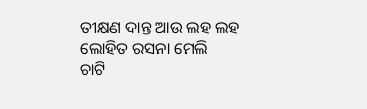ତୀକ୍ଷଣ ଦାନ୍ତ ଆଉ ଲହ ଲହ
ଲୋହିତ ରସନା ମେଲି
ଚାଟି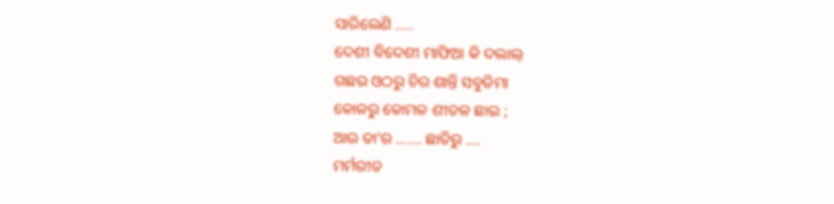ସାରିଲେଣି …..
ଦେଶୀ ବିଦେଶୀ ମାଫିଆ କି ଦଲାଲ୍
ଗଛର ଓଠରୁ ଚିର ଶାନ୍ତି ସବୁଜିମା
କୋଳରୁ କୋମଳ ଶୀତଳ ଛାଇ ;
ଆଉ ତା’ର ……. ଛାତିରୁ ….
ମର୍ମରୀତ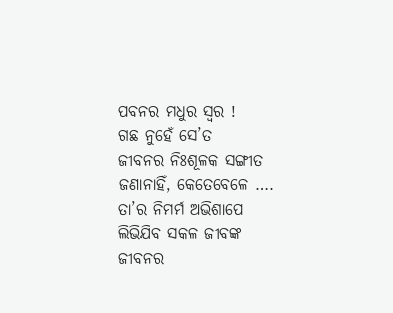ପବନର ମଧୁର ସ୍ୱର !
ଗଛ ନୁହେଁ ସେ’ତ
ଜୀବନର ନିଃଶୂଳକ ସଙ୍ଗୀତ
ଜଣାନାହିଁ, କେତେବେଳେ ….
ତା’ର ନିମର୍ମ ଅଭିଶାପେ
ଲିଭିଯିବ ସକଳ ଜୀବଙ୍କ
ଜୀବନର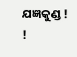ଯଜ୍ଞକୁଣ୍ଡ ! !